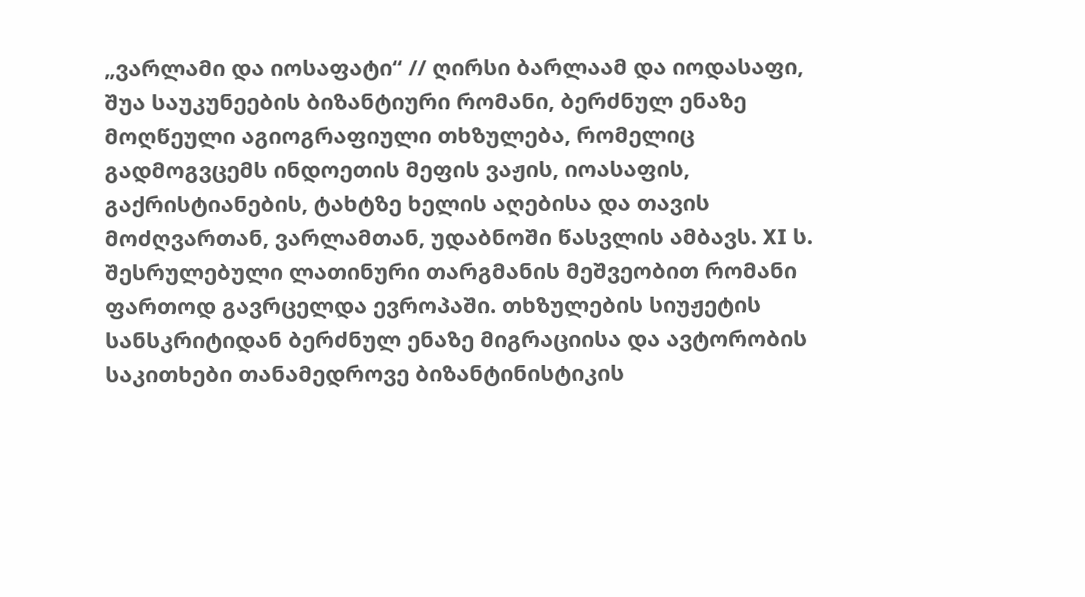„ვარლამი და იოსაფატი“ // ღირსი ბარლაამ და იოდასაფი, შუა საუკუნეების ბიზანტიური რომანი, ბერძნულ ენაზე მოღწეული აგიოგრაფიული თხზულება, რომელიც გადმოგვცემს ინდოეთის მეფის ვაჟის, იოასაფის, გაქრისტიანების, ტახტზე ხელის აღებისა და თავის მოძღვართან, ვარლამთან, უდაბნოში წასვლის ამბავს. XI ს. შესრულებული ლათინური თარგმანის მეშვეობით რომანი ფართოდ გავრცელდა ევროპაში. თხზულების სიუჟეტის სანსკრიტიდან ბერძნულ ენაზე მიგრაციისა და ავტორობის საკითხები თანამედროვე ბიზანტინისტიკის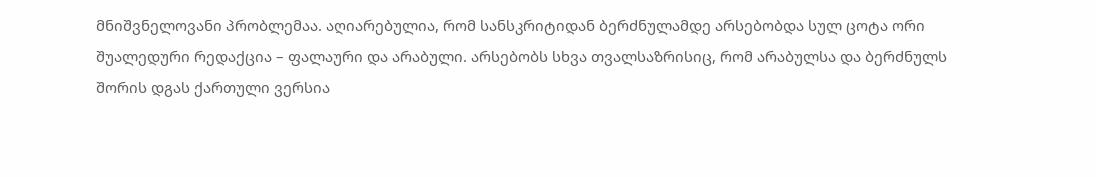მნიშვნელოვანი პრობლემაა. აღიარებულია, რომ სანსკრიტიდან ბერძნულამდე არსებობდა სულ ცოტა ორი შუალედური რედაქცია – ფალაური და არაბული. არსებობს სხვა თვალსაზრისიც, რომ არაბულსა და ბერძნულს შორის დგას ქართული ვერსია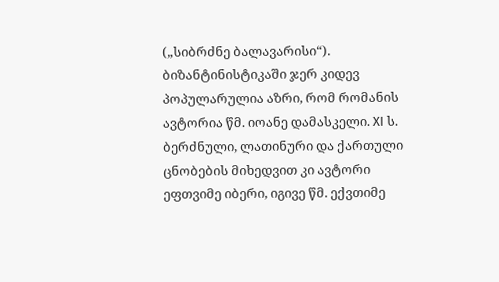(„სიბრძნე ბალავარისი“). ბიზანტინისტიკაში ჯერ კიდევ პოპულარულია აზრი, რომ რომანის ავტორია წმ. იოანე დამასკელი. XI ს. ბერძნული, ლათინური და ქართული ცნობების მიხედვით კი ავტორი ეფთვიმე იბერი, იგივე წმ. ექვთიმე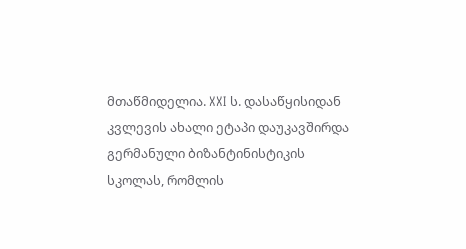მთაწმიდელია. XXI ს. დასაწყისიდან კვლევის ახალი ეტაპი დაუკავშირდა გერმანული ბიზანტინისტიკის სკოლას, რომლის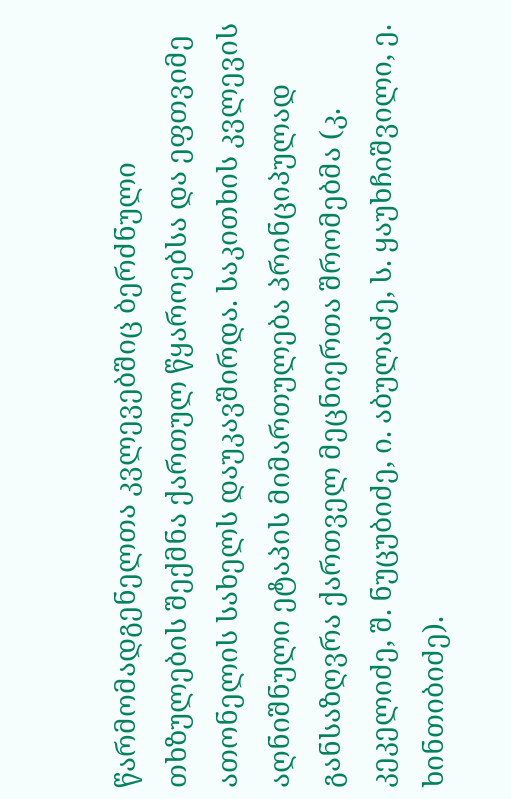წარმომადგენელთა კვლევებშიც ბერძნული თხზულების შექმნა ქართულ წყაროებსა და ეფთვიმე ათონელის სახელს დაუკავშირდა. საკითხის კვლევის აღნიშნული ეტაპის მიმართულება პრინციპულად განსაზღვრა ქართველ მეცნიერთა შრომებმა (კ. კეკელიძე, შ. ნუცუბიძე, ი. აბულაძე, ს. ყაუხჩიშვილი, ე. ხინთიბიძე).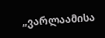„ვარლაამისა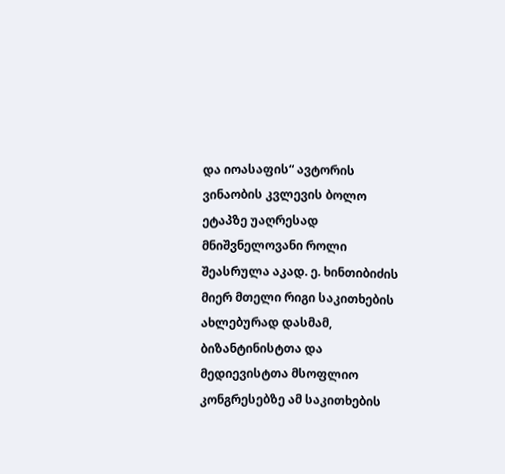და იოასაფის“ ავტორის ვინაობის კვლევის ბოლო ეტაპზე უაღრესად მნიშვნელოვანი როლი შეასრულა აკად. ე. ხინთიბიძის მიერ მთელი რიგი საკითხების ახლებურად დასმამ, ბიზანტინისტთა და მედიევისტთა მსოფლიო კონგრესებზე ამ საკითხების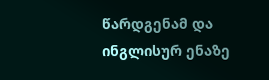წარდგენამ და ინგლისურ ენაზე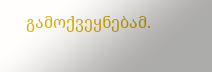გამოქვეყნებამ.